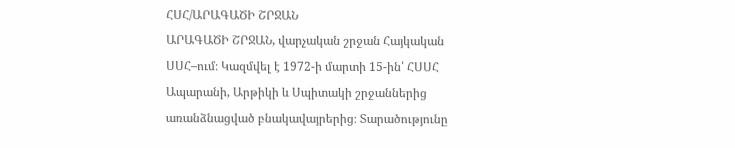ՀՍՀ/ԱՐԱԳԱԾԻ ՇՐՋԱՆ
ԱՐԱԳԱԾԻ ՇՐՋԱՆ, վարչական շրջան Հայկական ՍՍՀ–ում։ Կազմվել է 1972-ի մարտի 15-ին՝ ՀՍՍՀ Ապարանի, Արթիկի և Սպիտակի շրջաններից առանձնացված բնակավայրերից։ Տարածությունը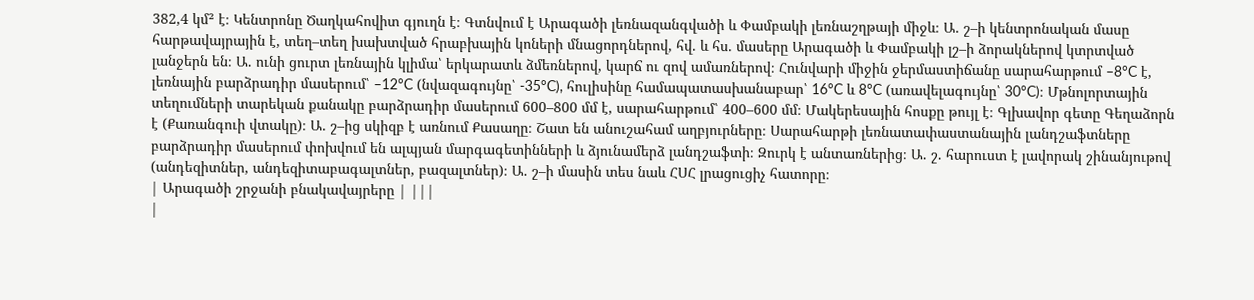382,4 կմ² է։ Կենտրոնը Ծաղկահովիտ գյուղն է։ Գտնվում է Արագածի լեռնազանգվածի և Փամբակի լեռնաշղթայի միջև։ Ա. շ–ի կենտրոնական մասը հարթավայրային է, տեղ–տեղ խախտված հրաբխային կոների մնացորդներով, հվ. և հս. մասերը Արագածի և Փամբակի լշ–ի ձորակներով կտրտված լանջերն են։ Ա. ունի ցուրտ լեռնային կլիմա՝ երկարատև ձմեռներով, կարճ ու զով ամառներով։ Հունվարի միջին ջերմաստիճանը սարահարթում –8°C է, լեռնային բարձրադիր մասերում՝ –12°C (նվազագույնը՝ -35°C), հուլիսինը համապատասխանաբար՝ 16°C և 8°C (առավելագույնը՝ 30°C)։ Մթնոլորտային տեղումների տարեկան քանակը բարձրադիր մասերում 600–800 մմ է, սարահարթում՝ 400–600 մմ։ Մակերեսային հոսքը թույլ է։ Գլխավոր գետը Գեղաձորն է (Քառանգուի վտակը)։ Ա. շ–ից սկիզբ է առնում Քասաղը։ Շատ են անուշահամ աղբյուրները։ Սարահարթի լեռնատափաստանային լանդշաֆտները բարձրադիր մասերում փոխվում են ալպյան մարգագետինների և ձյունամերձ լանդշաֆտի։ Զուրկ է անտառներից։ Ա. շ. հարուստ է լավորակ շինանյութով (անդեզիտներ, անդեզիտաբագալտներ, բազալտներ)։ Ա. շ–ի մասին տես նաև ՀՍՀ լրացուցիչ հատորը։
| Արագածի շրջանի բնակավայրերը | |||
|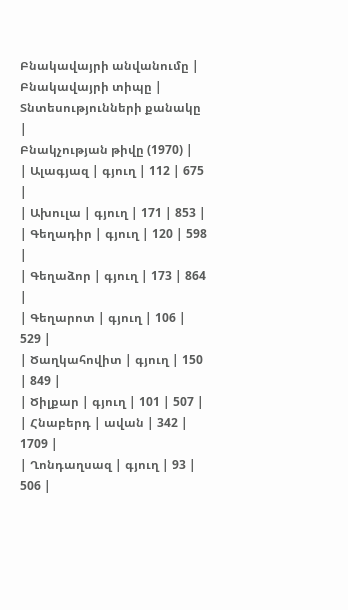Բնակավայրի անվանումը |
Բնակավայրի տիպը |
Տնտեսությունների քանակը |
Բնակչության թիվը (1970) |
| Ալագյազ | գյուղ | 112 | 675 |
| Ախուլա | գյուղ | 171 | 853 |
| Գեղադիր | գյուղ | 120 | 598 |
| Գեղաձոր | գյուղ | 173 | 864 |
| Գեղարոտ | գյուղ | 106 | 529 |
| Ծաղկահովիտ | գյուղ | 150 | 849 |
| Ծիլքար | գյուղ | 101 | 507 |
| Հնաբերդ | ավան | 342 | 1709 |
| Ղոնդաղսազ | գյուղ | 93 | 506 |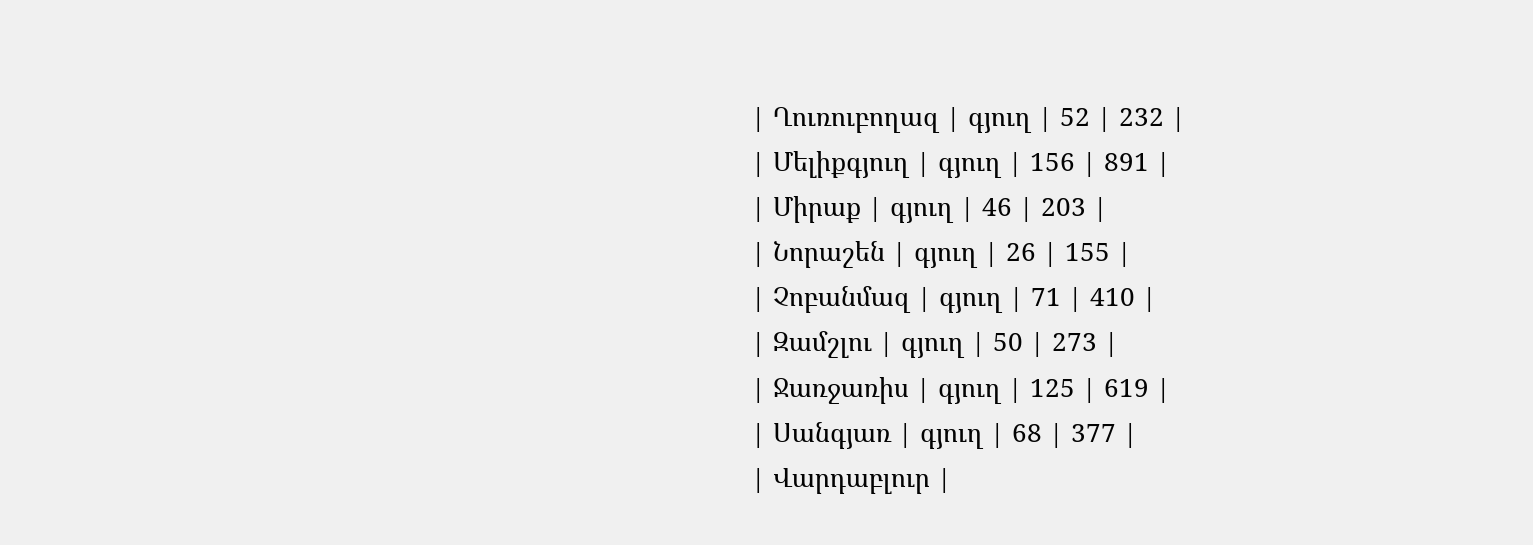| Ղուռուբողազ | գյուղ | 52 | 232 |
| Մելիքգյուղ | գյուղ | 156 | 891 |
| Միրաք | գյուղ | 46 | 203 |
| Նորաշեն | գյուղ | 26 | 155 |
| Չոբանմազ | գյուղ | 71 | 410 |
| Զամշլու | գյուղ | 50 | 273 |
| Ջառջառիս | գյուղ | 125 | 619 |
| Սանգյառ | գյուղ | 68 | 377 |
| Վարդաբլուր |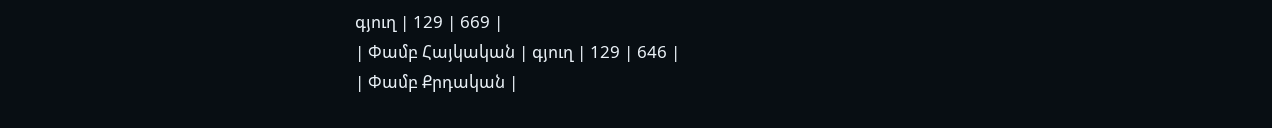գյուղ | 129 | 669 |
| Փամբ Հայկական | գյուղ | 129 | 646 |
| Փամբ Քրդական |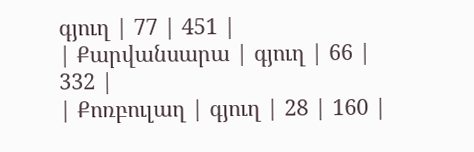գյուղ | 77 | 451 |
| Քարվանսարա | գյուղ | 66 | 332 |
| Քոռբուլաղ | գյուղ | 28 | 160 |